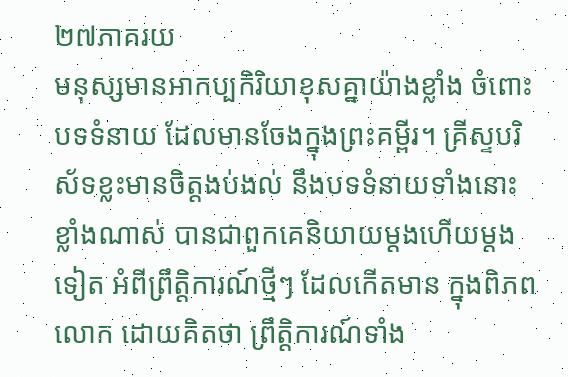២៧ភាគរយ
មនុស្សមានអាកប្បកិរិយាខុសគ្នាយ៉ាងខ្លាំង ចំពោះបទទំនាយ ដែលមានចែងក្នុងព្រះគម្ពីរ។ គ្រីស្ទបរិស័ទខ្លះមានចិត្តងប់ងល់ នឹងបទទំនាយទាំងនោះខ្លាំងណាស់ បានជាពួកគេនិយាយម្តងហើយម្តងទៀត អំពីព្រឹត្តិការណ៍ថ្មីៗ ដែលកើតមាន ក្នុងពិភពលោក ដោយគិតថា ព្រឹត្តិការណ៍ទាំង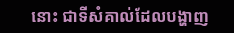នោះ ជាទីសំគាល់ដែលបង្ហាញ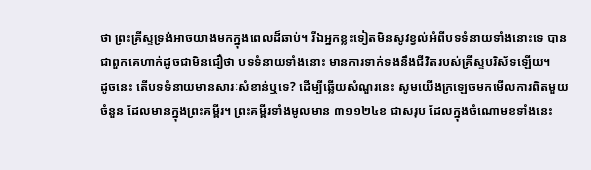ថា ព្រះគ្រីស្ទទ្រង់អាចយាងមកក្នុងពេលដ៏ឆាប់។ រីឯអ្នកខ្លះទៀតមិនសូវខ្វល់អំពីបទទំនាយទាំងនោះទេ បានជាពួកគេហាក់ដូចជាមិនជឿថា បទទំនាយទាំងនោះ មានការទាក់ទងនឹងជីវិតរបស់គ្រីស្ទបរិស័ទឡើយ។
ដូចនេះ តើបទទំនាយមានសារៈសំខាន់ឬទេ? ដើម្បីឆ្លើយសំណួរនេះ សូមយើងក្រឡេចមកមើលការពិតមួយចំនួន ដែលមានក្នុងព្រះគម្ពីរ។ ព្រះគម្ពីរទាំងមូលមាន ៣១១២៤ខ ជាសរុប ដែលក្នុងចំណោមខទាំងនេះ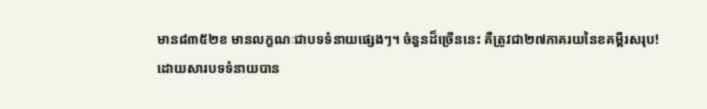មាន៨៣៥២ខ មានលក្ខណៈជាបទទំនាយផ្សេងៗ។ ចំនួនដ៏ច្រើននេះ គឺត្រូវជា២៧ភាគរយនៃខគម្ពីរសរុប!
ដោយសារបទទំនាយបាន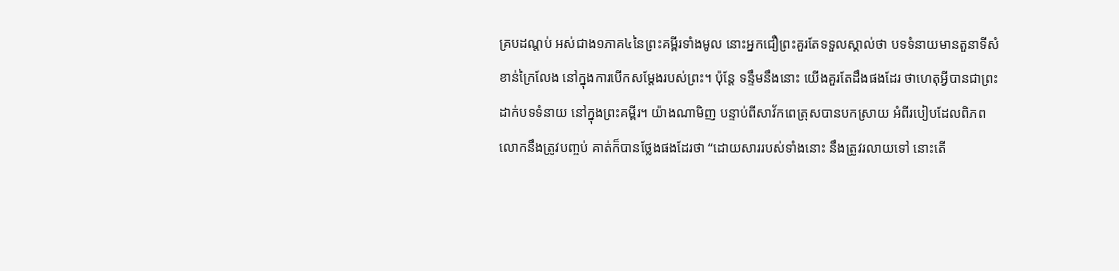គ្របដណ្តប់ អស់ជាង១ភាគ៤នៃព្រះគម្ពីរទាំងមូល នោះអ្នកជឿព្រះគួរតែទទួលស្គាល់ថា បទទំនាយមានតួនាទីសំខាន់ក្រៃលែង នៅក្នុងការបើកសម្តែងរបស់ព្រះ។ ប៉ុន្តែ ទន្ទឹមនឹងនោះ យើងគួរតែដឹងផងដែរ ថាហេតុអ្វីបានជាព្រះដាក់បទទំនាយ នៅក្នុងព្រះគម្ពីរ។ យ៉ាងណាមិញ បន្ទាប់ពីសាវ័កពេត្រុសបានបកស្រាយ អំពីរបៀបដែលពិភពលោកនឹងត្រូវបញ្ចប់ គាត់ក៏បានថ្លែងផងដែរថា “ដោយសាររបស់ទាំងនោះ នឹងត្រូវរលាយទៅ នោះតើ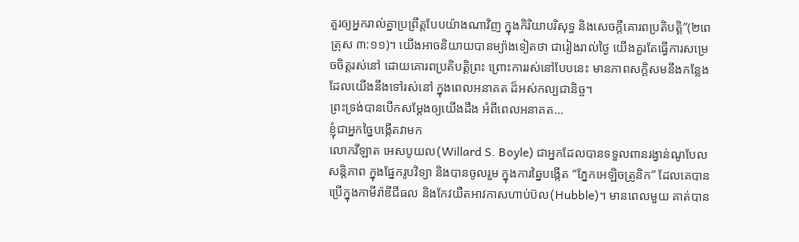គួរឲ្យអ្នករាល់គ្នាប្រព្រឹត្តបែបយ៉ាងណាវិញ ក្នុងកិរិយាបរិសុទ្ធ និងសេចក្តីគោរពប្រតិបត្តិ”(២ពេត្រុស ៣:១១)។ យើងអាចនិយាយបានម្យ៉ាងទៀតថា ជារៀងរាល់ថ្ងៃ យើងគួរតែធ្វើការសម្រេចចិត្តរស់នៅ ដោយគោរពប្រតិបត្តិព្រះ ព្រោះការរស់នៅបែបនេះ មានភាពសក្តិសមនឹងកន្លែងដែលយើងនឹងទៅរស់នៅ ក្នុងពេលអនាគត ដ៏អស់កល្បជានិច្ច។
ព្រះទ្រង់បានបើកសម្តែងឲ្យយើងដឹង អំពីពេលអនាគត…
ខ្ញុំជាអ្នកច្នៃបង្កើតវាមក
លោកវីឡាត អេសបូយល(Willard S. Boyle) ជាអ្នកដែលបានទទួលពានរង្វាន់ណូបែលសន្តិភាព ក្នុងផ្នែករូបវិទ្យា និងបានចូលរួម ក្នុងការឆ្នៃបង្កើត “ភ្នែកអេឡិចត្រូនិក” ដែលគេបានប្រើក្នុងកាមីរ៉ាឌីជីធល និងកែវយឺតអាវកាសហាប់ប៊ល(Hubble)។ មានពេលមួយ គាត់បាន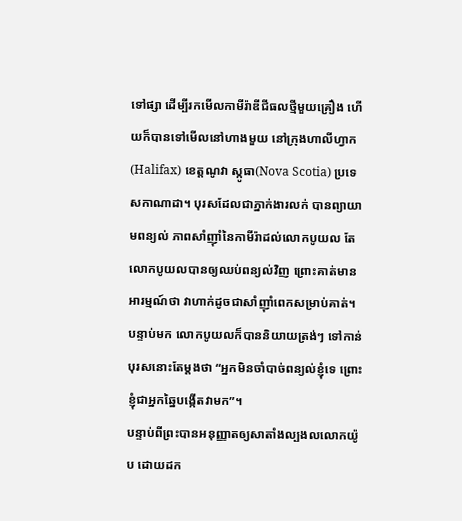ទៅផ្សា ដើម្បីរកមើលកាមីរ៉ាឌីជីធលថ្មីមួយគ្រឿង ហើយក៏បានទៅមើលនៅហាងមួយ នៅក្រុងហាលីហ្វាក(Halifax) ខេត្តណូវា ស្កូធា(Nova Scotia) ប្រទេសកាណាដា។ បុរសដែលជាភ្នាក់ងារលក់ បានព្យាយាមពន្យល់ ភាពសាំញ៉ាំនៃកាមីរ៉ាដល់លោកបូយល តែលោកបូយលបានឲ្យឈប់ពន្យល់វិញ ព្រោះគាត់មានអារម្មណ៍ថា វាហាក់ដូចជាសាំញ៉ាំពេកសម្រាប់គាត់។ បន្ទាប់មក លោកបូយលក៏បាននិយាយត្រង់ៗ ទៅកាន់បុរសនោះតែម្តងថា “អ្នកមិនចាំបាច់ពន្យល់ខ្ញុំទេ ព្រោះខ្ញុំជាអ្នកឆ្នៃបង្កើតវាមក”។
បន្ទាប់ពីព្រះបានអនុញ្ញាតឲ្យសាតាំងល្បងលលោកយ៉ូប ដោយដក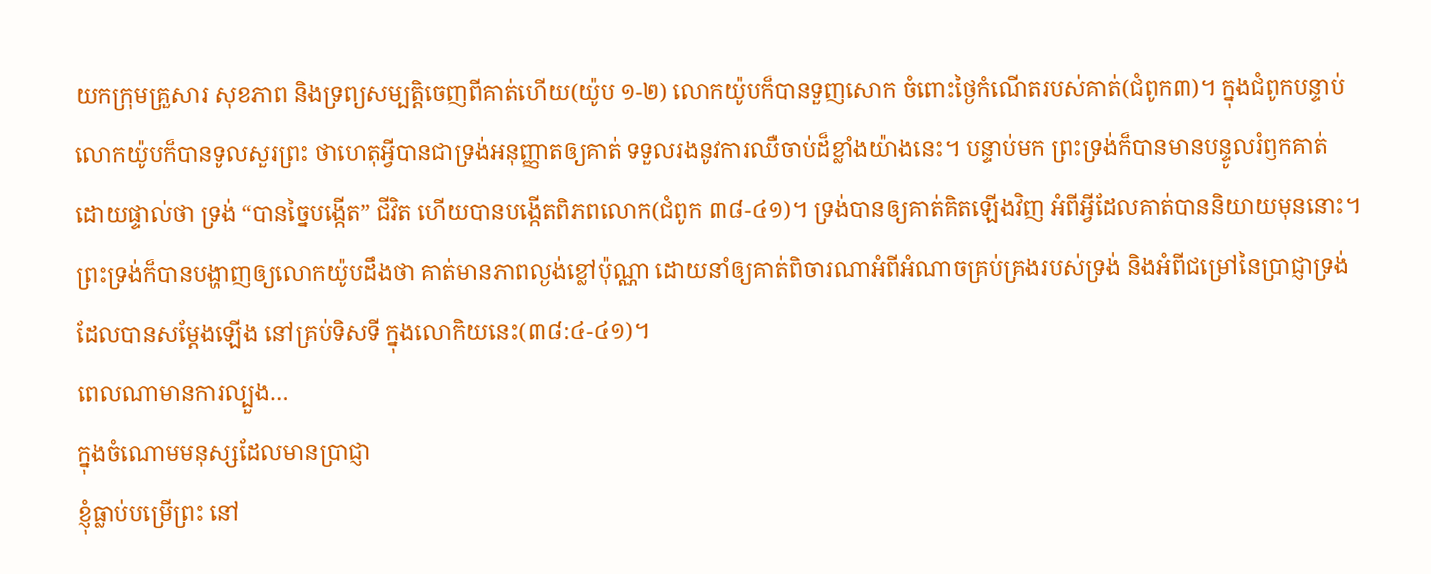យកក្រុមគ្រួសារ សុខភាព និងទ្រព្យសម្បត្តិចេញពីគាត់ហើយ(យ៉ូប ១-២) លោកយ៉ូបក៏បានទួញសោក ចំពោះថ្ងៃកំណើតរបស់គាត់(ជំពូក៣)។ ក្នុងជំពូកបន្ទាប់ លោកយ៉ូបក៏បានទូលសួរព្រះ ថាហេតុអ្វីបានជាទ្រង់អនុញ្ញាតឲ្យគាត់ ទទួលរងនូវការឈឺចាប់ដ៏ខ្លាំងយ៉ាងនេះ។ បន្ទាប់មក ព្រះទ្រង់ក៏បានមានបន្ទូលរំឭកគាត់ ដោយផ្ទាល់ថា ទ្រង់ “បានច្នៃបង្កើត” ជីវិត ហើយបានបង្កើតពិភពលោក(ជំពូក ៣៨-៤១)។ ទ្រង់បានឲ្យគាត់គិតឡើងវិញ អំពីអ្វីដែលគាត់បាននិយាយមុននោះ។
ព្រះទ្រង់ក៏បានបង្ហាញឲ្យលោកយ៉ូបដឹងថា គាត់មានភាពល្ងង់ខ្លៅប៉ុណ្ណា ដោយនាំឲ្យគាត់ពិចារណាអំពីអំណាចគ្រប់គ្រងរបស់ទ្រង់ និងអំពីជម្រៅនៃប្រាជ្ញាទ្រង់ ដែលបានសម្តែងឡើង នៅគ្រប់ទិសទី ក្នុងលោកិយនេះ(៣៨:៤-៤១)។
ពេលណាមានការល្បួង…
ក្នុងចំណោមមនុស្សដែលមានប្រាជ្ញា
ខ្ញុំធ្លាប់បម្រើព្រះ នៅ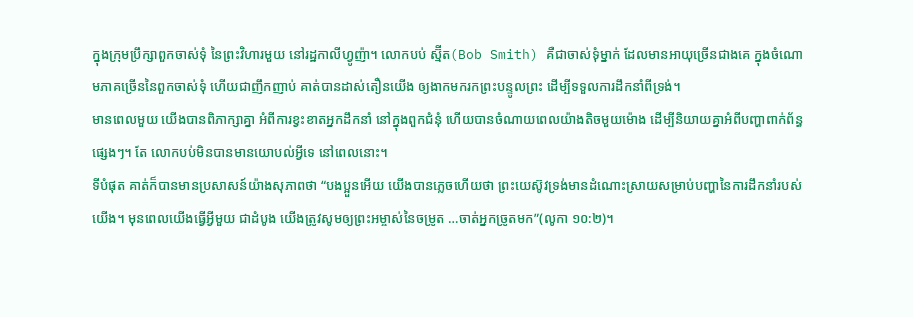ក្នុងក្រុមប្រឹក្សាពួកចាស់ទុំ នៃព្រះវិហារមួយ នៅរដ្ឋកាលីហ្វូញ៉ា។ លោកបប់ ស្ម៊ីត(Bob Smith) គឺជាចាស់ទុំម្នាក់ ដែលមានអាយុច្រើនជាងគេ ក្នុងចំណោមភាគច្រើននៃពួកចាស់ទុំ ហើយជាញឹកញាប់ គាត់បានដាស់តឿនយើង ឲ្យងាកមករកព្រះបន្ទូលព្រះ ដើម្បីទទួលការដឹកនាំពីទ្រង់។
មានពេលមួយ យើងបានពិភាក្សាគ្នា អំពីការខ្វះខាតអ្នកដឹកនាំ នៅក្នុងពួកជំនុំ ហើយបានចំណាយពេលយ៉ាងតិចមួយម៉ោង ដើម្បីនិយាយគ្នាអំពីបញ្ហាពាក់ព័ន្ធផ្សេងៗ។ តែ លោកបប់មិនបានមានយោបល់អ្វីទេ នៅពេលនោះ។
ទីបំផុត គាត់ក៏បានមានប្រសាសន៍យ៉ាងសុភាពថា “បងប្អួនអើយ យើងបានភ្លេចហើយថា ព្រះយេស៊ូវទ្រង់មានដំណោះស្រាយសម្រាប់បញ្ហានៃការដឹកនាំរបស់យើង។ មុនពេលយើងធ្វើអ្វីមួយ ជាដំបូង យើងត្រូវសូមឲ្យព្រះអម្ចាស់នៃចម្រូត …ចាត់អ្នកច្រូតមក”(លូកា ១០:២)។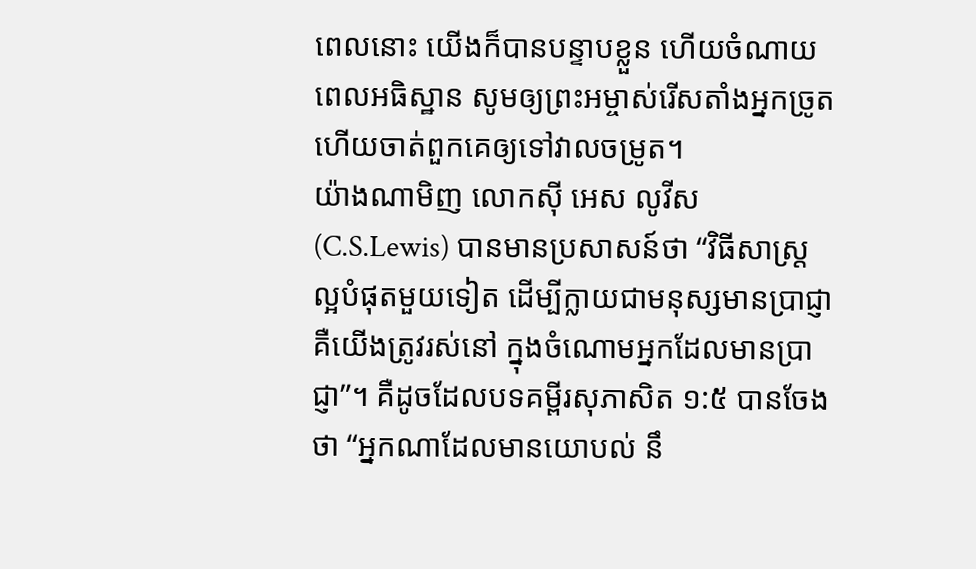ពេលនោះ យើងក៏បានបន្ទាបខ្លួន ហើយចំណាយពេលអធិស្ឋាន សូមឲ្យព្រះអម្ចាស់រើសតាំងអ្នកច្រូត ហើយចាត់ពួកគេឲ្យទៅវាលចម្រូត។
យ៉ាងណាមិញ លោកស៊ី អេស លូវីស(C.S.Lewis) បានមានប្រសាសន៍ថា “វិធីសាស្រ្តល្អបំផុតមួយទៀត ដើម្បីក្លាយជាមនុស្សមានប្រាជ្ញា គឺយើងត្រូវរស់នៅ ក្នុងចំណោមអ្នកដែលមានប្រាជ្ញា”។ គឺដូចដែលបទគម្ពីរសុភាសិត ១:៥ បានចែងថា “អ្នកណាដែលមានយោបល់ នឹ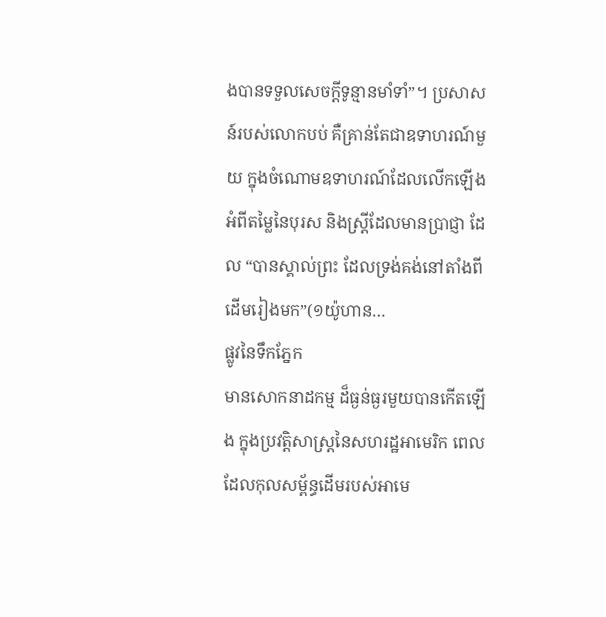ងបានទទួលសេចក្តីទូន្មានមាំទាំ”។ ប្រសាសន៍របស់លោកបប់ គឺគ្រាន់តែជាឧទាហរណ៍មួយ ក្នុងចំណោមឧទាហរណ៍ដែលលើកឡើង អំពីតម្លៃនៃបុរស និងស្ត្រីដែលមានប្រាជ្ញា ដែល “បានស្គាល់ព្រះ ដែលទ្រង់គង់នៅតាំងពីដើមរៀងមក”(១យ៉ូហាន…
ផ្លូវនៃទឹកភ្នែក
មានសោកនាដកម្ម ដ៏ធ្ងន់ធ្ងរមួយបានកើតឡើង ក្នុងប្រវត្តិសាស្រ្តនៃសហរដ្ឋអាមេរិក ពេលដែលកុលសម្ព័ន្ធដើមរបស់អាមេ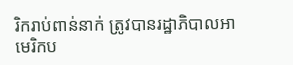រិករាប់ពាន់នាក់ ត្រូវបានរដ្ឋាភិបាលអាមេរិកប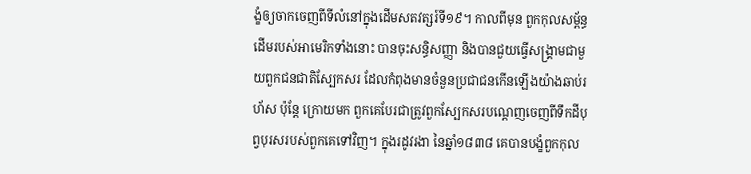ង្ខំឲ្យចាកចេញពីទីលំនៅក្នុងដើមសតវត្សរ៍ទី១៩។ កាលពីមុន ពួកកុលសម្ព័ន្ធដើមរបស់អាមេរិកទាំងនោះ បានចុះសន្ធិសញ្ញា និងបានជួយធ្វើសង្គ្រាមជាមួយពួកជនជាតិស្បែកសរ ដែលកំពុងមានចំនួនប្រជាជនកើនឡើងយ៉ាងឆាប់រហ័ស ប៉ុន្តែ ក្រោយមក ពួកគេបែរជាត្រូវពួកស្បែកសរបណ្តេញចេញពីទឹកដីបុព្វបុរសរបស់ពួកគេទៅវិញ។ ក្នុងរដូវរងា នៃឆ្នាំ១៨៣៨ គេបានបង្ខំពួកកុល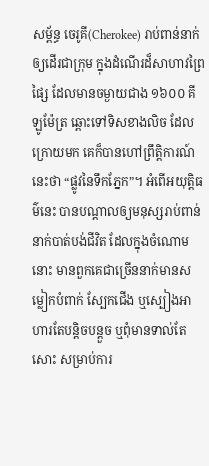សម្ព័ន្ធ ចេរូគី(Cherokee) រាប់ពាន់នាក់ ឲ្យដើរជាក្រុម ក្នុងដំណើរដ៏សាហាវព្រៃផ្សៃ ដែលមានចម្ងាយជាង ១៦០០ គីឡូម៉ែត្រ ឆ្ពោះទៅទិសខាងលិច ដែលក្រោយមក គេក៏បានហៅព្រឹត្តិការណ៍នេះថា “ផ្លូវនៃទឹកភ្នែក”។ អំពើអយុត្តិធម៌នេះ បានបណ្តាលឲ្យមនុស្សរាប់ពាន់នាក់បាត់បង់ជីវិត ដែលក្នុងចំណោមនោះ មានពួកគេជាច្រើននាក់មានសម្លៀកបំពាក់ ស្បែកជើង ឬស្បៀងអាហារតែបន្តិចបន្តួច ឬពុំមានទាល់តែសោះ សម្រាប់ការ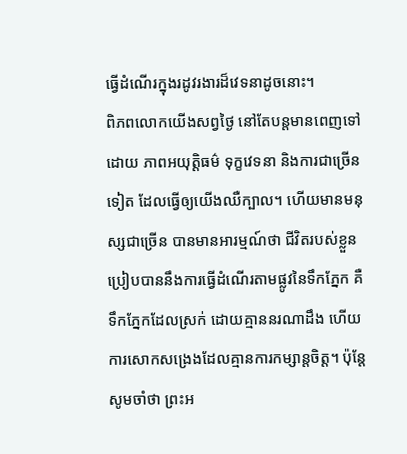ធ្វើដំណើរក្នុងរដូវរងារដ៏វេទនាដូចនោះ។
ពិភពលោកយើងសព្វថ្ងៃ នៅតែបន្តមានពេញទៅដោយ ភាពអយុត្តិធម៌ ទុក្ខវេទនា និងការជាច្រើនទៀត ដែលធ្វើឲ្យយើងឈឺក្បាល។ ហើយមានមនុស្សជាច្រើន បានមានអារម្មណ៍ថា ជីវិតរបស់ខ្លួនប្រៀបបាននឹងការធ្វើដំណើរតាមផ្លូវនៃទឹកភ្នែក គឺទឹកភ្នែកដែលស្រក់ ដោយគ្មាននរណាដឹង ហើយការសោកសង្រេងដែលគ្មានការកម្សាន្តចិត្ត។ ប៉ុន្តែ សូមចាំថា ព្រះអ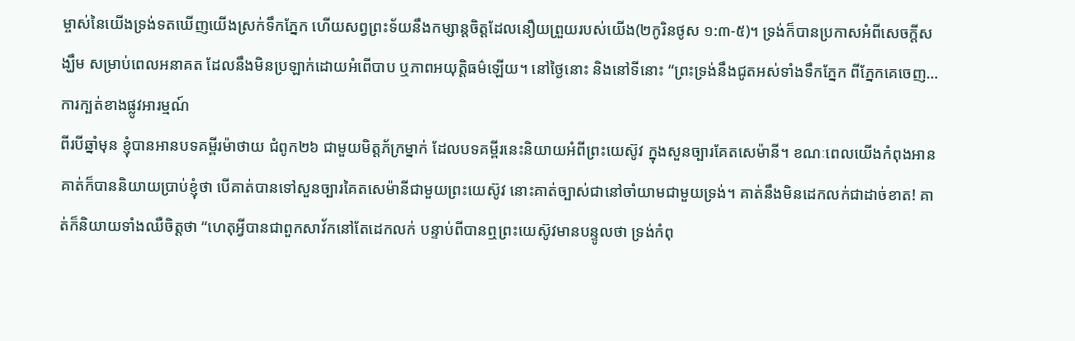ម្ចាស់នៃយើងទ្រង់ទតឃើញយើងស្រក់ទឹកភ្នែក ហើយសព្វព្រះទ័យនឹងកម្សាន្តចិត្តដែលនឿយព្រួយរបស់យើង(២កូរិនថូស ១:៣-៥)។ ទ្រង់ក៏បានប្រកាសអំពីសេចក្តីសង្ឃឹម សម្រាប់ពេលអនាគត ដែលនឹងមិនប្រឡាក់ដោយអំពើបាប ឬភាពអយុត្តិធម៌ឡើយ។ នៅថ្ងៃនោះ និងនៅទីនោះ “ព្រះទ្រង់នឹងជូតអស់ទាំងទឹកភ្នែក ពីភ្នែកគេចេញ…
ការក្បត់ខាងផ្លូវអារម្មណ៍
ពីរបីឆ្នាំមុន ខ្ញុំបានអានបទគម្ពីរម៉ាថាយ ជំពូក២៦ ជាមួយមិត្តភ័ក្រម្នាក់ ដែលបទគម្ពីរនេះនិយាយអំពីព្រះយេស៊ូវ ក្នុងសួនច្បារគែតសេម៉ានី។ ខណៈពេលយើងកំពុងអាន គាត់ក៏បាននិយាយប្រាប់ខ្ញុំថា បើគាត់បានទៅសួនច្បារគៃតសេម៉ានីជាមួយព្រះយេស៊ូវ នោះគាត់ច្បាស់ជានៅចាំយាមជាមួយទ្រង់។ គាត់នឹងមិនដេកលក់ជាដាច់ខាត! គាត់ក៏និយាយទាំងឈឺចិត្តថា “ហេតុអ្វីបានជាពួកសាវ័កនៅតែដេកលក់ បន្ទាប់ពីបានឮព្រះយេស៊ូវមានបន្ទូលថា ទ្រង់កំពុ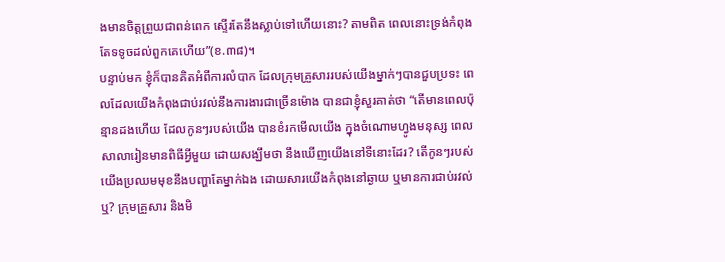ងមានចិត្តព្រួយជាពន់ពេក ស្ទើរតែនឹងស្លាប់ទៅហើយនោះ? តាមពិត ពេលនោះទ្រង់កំពុងតែទទូចដល់ពួកគេហើយ”(ខ.៣៨)។
បន្ទាប់មក ខ្ញុំក៏បានគិតអំពីការលំបាក ដែលក្រុមគ្រួសាររបស់យើងម្នាក់ៗបានជួបប្រទះ ពេលដែលយើងកំពុងជាប់រវល់នឹងការងារជាច្រើនម៉ោង បានជាខ្ញុំសួរគាត់ថា “តើមានពេលប៉ុន្មានដងហើយ ដែលកូនៗរបស់យើង បានខំរកមើលយើង ក្នុងចំណោមហ្វូងមនុស្ស ពេលសាលារៀនមានពិធីអ្វីមួយ ដោយសង្ឃឹមថា នឹងឃើញយើងនៅទីនោះដែរ? តើកូនៗរបស់យើងប្រឈមមុខនឹងបញ្ហាតែម្នាក់ឯង ដោយសារយើងកំពុងនៅឆ្ងាយ ឬមានការជាប់រវល់ឬ? ក្រុមគ្រួសារ និងមិ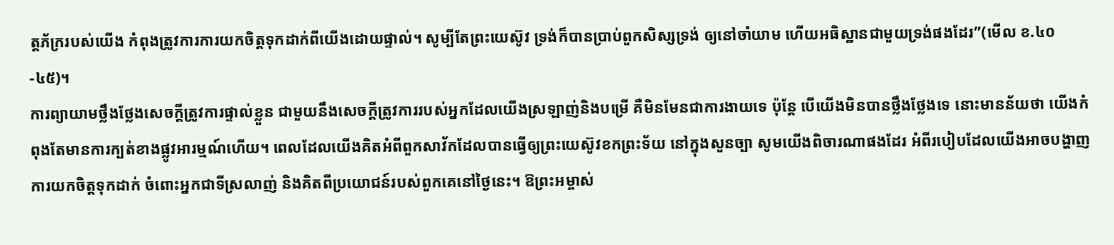ត្តភ័ក្ររបស់យើង កំពុងត្រូវការការយកចិត្តទុកដាក់ពីយើងដោយផ្ទាល់។ សូម្បីតែព្រះយេស៊ូវ ទ្រង់ក៏បានប្រាប់ពួកសិស្សទ្រង់ ឲ្យនៅចាំយាម ហើយអធិស្ឋានជាមួយទ្រង់ផងដែរ”(មើល ខ.៤០-៤៥)។
ការព្យាយាមថ្លឹងថ្លែងសេចក្តីត្រូវការផ្ទាល់ខ្លួន ជាមួយនឹងសេចក្តីត្រូវការរបស់អ្នកដែលយើងស្រឡាញ់និងបម្រើ គឺមិនមែនជាការងាយទេ ប៉ុន្តែ បើយើងមិនបានថ្លឹងថ្លែងទេ នោះមានន័យថា យើងកំពុងតែមានការក្បត់ខាងផ្លូវអារម្មណ៍ហើយ។ ពេលដែលយើងគិតអំពីពួកសាវ័កដែលបានធ្វើឲ្យព្រះយេស៊ូវខកព្រះទ័យ នៅក្នុងសួនច្បា សូមយើងពិចារណាផងដែរ អំពីរបៀបដែលយើងអាចបង្ហាញការយកចិត្តទុកដាក់ ចំពោះអ្នកជាទីស្រលាញ់ និងគិតពីប្រយោជន៍របស់ពួកគេនៅថ្ងៃនេះ។ ឱព្រះអម្ចាស់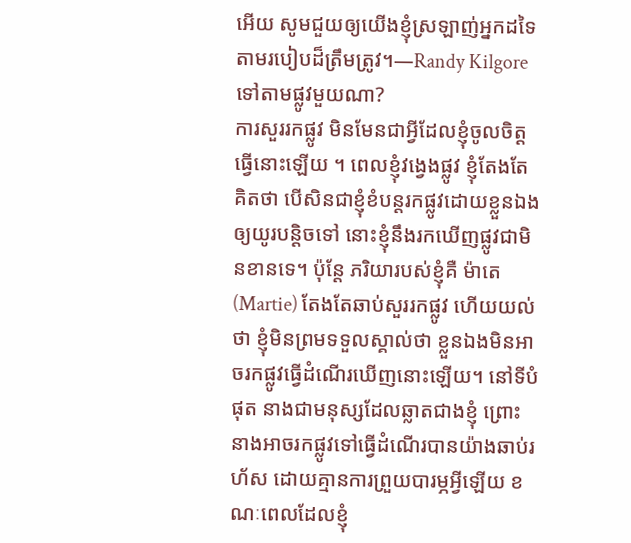អើយ សូមជួយឲ្យយើងខ្ញុំស្រឡាញ់អ្នកដទៃ តាមរបៀបដ៏ត្រឹមត្រូវ។—Randy Kilgore
ទៅតាមផ្លូវមួយណា?
ការសួររកផ្លូវ មិនមែនជាអ្វីដែលខ្ញុំចូលចិត្តធ្វើនោះឡើយ ។ ពេលខ្ញុំវង្វេងផ្លូវ ខ្ញុំតែងតែគិតថា បើសិនជាខ្ញុំខំបន្តរកផ្លូវដោយខ្លួនឯងឲ្យយូរបន្តិចទៅ នោះខ្ញុំនឹងរកឃើញផ្លូវជាមិនខានទេ។ ប៉ុន្តែ ភរិយារបស់ខ្ញុំគឺ ម៉ាតេ(Martie) តែងតែឆាប់សួររកផ្លូវ ហើយយល់ថា ខ្ញុំមិនព្រមទទួលស្គាល់ថា ខ្លួនឯងមិនអាចរកផ្លូវធ្វើដំណើរឃើញនោះឡើយ។ នៅទីបំផុត នាងជាមនុស្សដែលឆ្លាតជាងខ្ញុំ ព្រោះនាងអាចរកផ្លូវទៅធ្វើដំណើរបានយ៉ាងឆាប់រហ័ស ដោយគ្មានការព្រួយបារម្ភអ្វីឡើយ ខណៈពេលដែលខ្ញុំ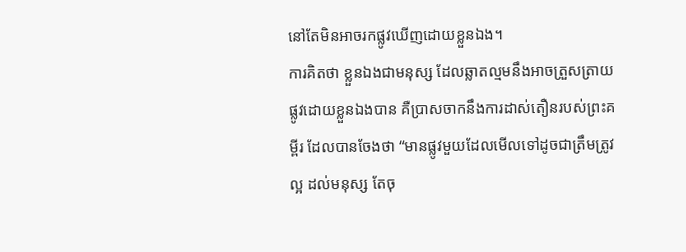នៅតែមិនអាចរកផ្លូវឃើញដោយខ្លួនឯង។
ការគិតថា ខ្លួនឯងជាមនុស្ស ដែលឆ្លាតល្មមនឹងអាចត្រួសត្រាយផ្លូវដោយខ្លួនឯងបាន គឺប្រាសចាកនឹងការដាស់តឿនរបស់ព្រះគម្ពីរ ដែលបានចែងថា “មានផ្លូវមួយដែលមើលទៅដូចជាត្រឹមត្រូវល្អ ដល់មនុស្ស តែចុ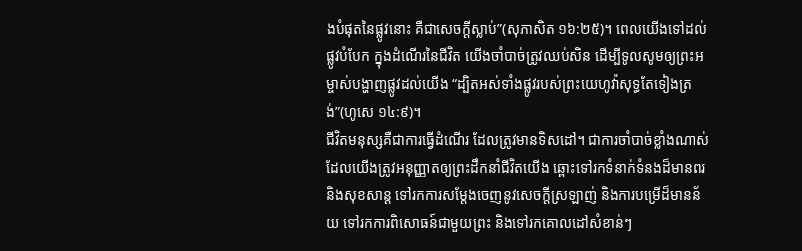ងបំផុតនៃផ្លូវនោះ គឺជាសេចក្តីស្លាប់”(សុភាសិត ១៦:២៥)។ ពេលយើងទៅដល់ផ្លូវបំបែក ក្នុងដំណើរនៃជីវិត យើងចាំបាច់ត្រូវឈប់សិន ដើម្បីទូលសូមឲ្យព្រះអម្ចាស់បង្ហាញផ្លូវដល់យើង “ដ្បិតអស់ទាំងផ្លូវរបស់ព្រះយេហូវ៉ាសុទ្ធតែទៀងត្រង់”(ហូសេ ១៤:៩)។
ជីវិតមនុស្សគឺជាការធ្វើដំណើរ ដែលត្រូវមានទិសដៅ។ ជាការចាំបាច់ខ្លាំងណាស់ ដែលយើងត្រូវអនុញ្ញាតឲ្យព្រះដឹកនាំជីវិតយើង ឆ្ពោះទៅរកទំនាក់ទំនងដ៏មានពរ និងសុខសាន្ត ទៅរកការសម្តែងចេញនូវសេចក្តីស្រឡាញ់ និងការបម្រើដ៏មានន័យ ទៅរកការពិសោធន៍ជាមួយព្រះ និងទៅរកគោលដៅសំខាន់ៗ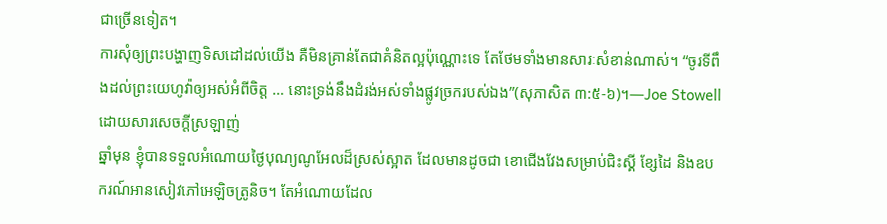ជាច្រើនទៀត។
ការសុំឲ្យព្រះបង្ហាញទិសដៅដល់យើង គឺមិនគ្រាន់តែជាគំនិតល្អប៉ុណ្ណោះទេ តែថែមទាំងមានសារៈសំខាន់ណាស់។ “ចូរទីពឹងដល់ព្រះយេហូវ៉ាឲ្យអស់អំពីចិត្ត … នោះទ្រង់នឹងដំរង់អស់ទាំងផ្លូវច្រករបស់ឯង”(សុភាសិត ៣:៥-៦)។—Joe Stowell
ដោយសារសេចក្តីស្រឡាញ់
ឆ្នាំមុន ខ្ញុំបានទទួលអំណោយថ្ងៃបុណ្យណូអែលដ៏ស្រស់ស្អាត ដែលមានដូចជា ខោជើងវែងសម្រាប់ជិះស្គី ខ្សែដៃ និងឧបករណ៍អានសៀវភៅអេឡិចត្រូនិច។ តែអំណោយដែល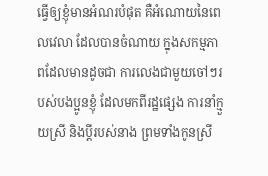ធ្វើឲ្យខ្ញុំមានអំណរបំផុត គឺអំណោយនៃពេលវេលា ដែលបានចំណាយ ក្នុងសកម្មភាពដែលមានដូចជា ការលេងជាមួយចៅៗរបស់បងប្អូនខ្ញុំ ដែលមកពីរដ្ឋផ្សេង ការនាំក្មួយស្រី និងប្តីរបស់នាង ព្រមទាំងកូនស្រី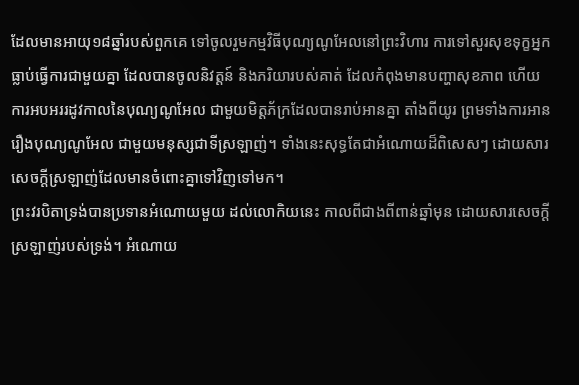ដែលមានអាយុ១៨ឆ្នាំរបស់ពួកគេ ទៅចូលរួមកម្មវិធីបុណ្យណូអែលនៅព្រះវិហារ ការទៅសួរសុខទុក្ខអ្នកធ្លាប់ធ្វើការជាមួយគ្នា ដែលបានចូលនិវត្តន៍ និងភរិយារបស់គាត់ ដែលកំពុងមានបញ្ហាសុខភាព ហើយការអបអររដូវកាលនៃបុណ្យណូអែល ជាមួយមិត្តភ័ក្រដែលបានរាប់អានគ្នា តាំងពីយូរ ព្រមទាំងការអានរឿងបុណ្យណូអែល ជាមួយមនុស្សជាទីស្រឡាញ់។ ទាំងនេះសុទ្ធតែជាអំណោយដ៏ពិសេសៗ ដោយសារសេចក្តីស្រឡាញ់ដែលមានចំពោះគ្នាទៅវិញទៅមក។
ព្រះវរបិតាទ្រង់បានប្រទានអំណោយមួយ ដល់លោកិយនេះ កាលពីជាងពីពាន់ឆ្នាំមុន ដោយសារសេចក្តីស្រឡាញ់របស់ទ្រង់។ អំណោយ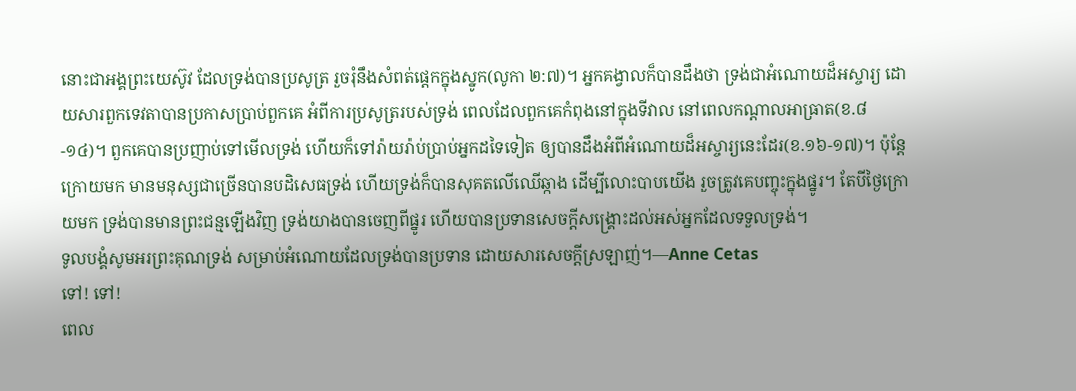នោះជាអង្គព្រះយេស៊ូវ ដែលទ្រង់បានប្រសូត្រ រួចរុំនឹងសំពត់ផ្តេកក្នុងស្នូក(លូកា ២:៧)។ អ្នកគង្វាលក៏បានដឹងថា ទ្រង់ជាអំណោយដ៏អស្ចារ្យ ដោយសារពួកទេវតាបានប្រកាសប្រាប់ពួកគេ អំពីការប្រសូត្ររបស់ទ្រង់ ពេលដែលពួកគេកំពុងនៅក្នុងទីវាល នៅពេលកណ្តាលអាធ្រាត(ខ.៨-១៤)។ ពួកគេបានប្រញាប់ទៅមើលទ្រង់ ហើយក៏ទៅរ៉ាយរ៉ាប់ប្រាប់អ្នកដទៃទៀត ឲ្យបានដឹងអំពីអំណោយដ៏អស្ចារ្យនេះដែរ(ខ.១៦-១៧)។ ប៉ុន្តែ ក្រោយមក មានមនុស្សជាច្រើនបានបដិសេធទ្រង់ ហើយទ្រង់ក៏បានសុគតលើឈើឆ្កាង ដើម្បីលោះបាបយើង រួចត្រូវគេបញ្ចុះក្នុងផ្នូរ។ តែបីថ្ងៃក្រោយមក ទ្រង់បានមានព្រះជន្មឡើងវិញ ទ្រង់យាងបានចេញពីផ្នូរ ហើយបានប្រទានសេចក្តីសង្រ្គោះដល់អស់អ្នកដែលទទួលទ្រង់។
ទូលបង្គំសូមអរព្រះគុណទ្រង់ សម្រាប់អំណោយដែលទ្រង់បានប្រទាន ដោយសារសេចក្តីស្រឡាញ់។—Anne Cetas
ទៅ! ទៅ!
ពេល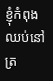ខ្ញុំកំពុងឈប់នៅត្រ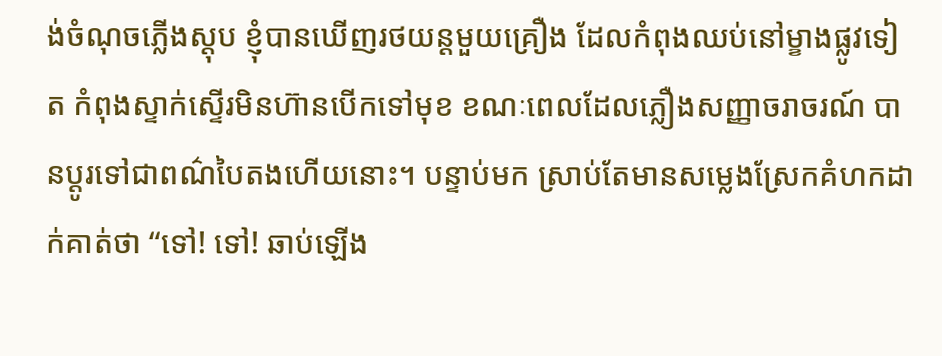ង់ចំណុចភ្លើងស្តុប ខ្ញុំបានឃើញរថយន្តមួយគ្រឿង ដែលកំពុងឈប់នៅម្ខាងផ្លូវទៀត កំពុងស្ទាក់ស្ទើរមិនហ៊ានបើកទៅមុខ ខណៈពេលដែលភ្លឿងសញ្ញាចរាចរណ៍ បានប្តូរទៅជាពណ៌បៃតងហើយនោះ។ បន្ទាប់មក ស្រាប់តែមានសម្លេងស្រែកគំហកដាក់គាត់ថា “ទៅ! ទៅ! ឆាប់ឡើង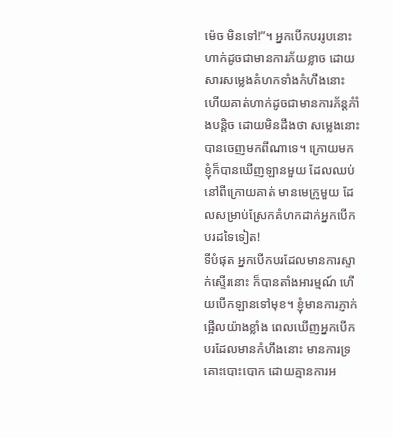ម៉េច មិនទៅ!”។ អ្នកបើកបររូបនោះ ហាក់ដូចជាមានការភ័យខ្លាច ដោយសារសម្លេងគំហកទាំងកំហឹងនោះ ហើយគាត់ហាក់ដូចជាមានការភ័ន្តភំាំងបន្តិច ដោយមិនដឹងថា សម្លេងនោះបានចេញមកពីណាទេ។ ក្រោយមក ខ្ញុំក៏បានឃើញឡានមួយ ដែលឈប់នៅពីក្រោយគាត់ មានមេក្រូមួយ ដែលសម្រាប់ស្រែកគំហកដាក់អ្នកបើកបរដទៃទៀត!
ទីបំផុត អ្នកបើកបរដែលមានការស្ទាក់ស្ទើរនោះ ក៏បានតាំងអារម្មណ៍ ហើយបើកឡានទៅមុខ។ ខ្ញុំមានការភ្ញាក់ផ្អើលយ៉ាងខ្លាំង ពេលឃើញអ្នកបើកបរដែលមានកំហឹងនោះ មានការទ្រគោះបោះបោក ដោយគ្មានការអ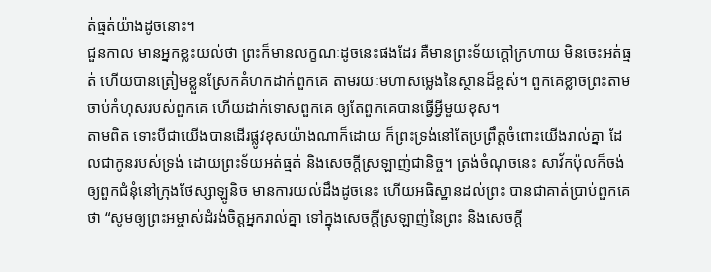ត់ធ្មត់យ៉ាងដូចនោះ។
ជួនកាល មានអ្នកខ្លះយល់ថា ព្រះក៏មានលក្ខណៈដូចនេះផងដែរ គឺមានព្រះទ័យក្តៅក្រហាយ មិនចេះអត់ធ្មត់ ហើយបានត្រៀមខ្លួនស្រែកគំហកដាក់ពួកគេ តាមរយៈមហាសម្លេងនៃស្ថានដ៏ខ្ពស់។ ពួកគេខ្លាចព្រះតាមចាប់កំហុសរបស់ពួកគេ ហើយដាក់ទោសពួកគេ ឲ្យតែពួកគេបានធ្វើអ្វីមួយខុស។
តាមពិត ទោះបីជាយើងបានដើរផ្លូវខុសយ៉ាងណាក៏ដោយ ក៏ព្រះទ្រង់នៅតែប្រព្រឹត្តចំពោះយើងរាល់គ្នា ដែលជាកូនរបស់ទ្រង់ ដោយព្រះទ័យអត់ធ្មត់ និងសេចក្តីស្រឡាញ់ជានិច្ច។ ត្រង់ចំណុចនេះ សាវ័កប៉ុលក៏ចង់ឲ្យពួកជំនុំនៅក្រុងថែស្សាឡូនិច មានការយល់ដឹងដូចនេះ ហើយអធិស្ឋានដល់ព្រះ បានជាគាត់ប្រាប់ពួកគេថា “សូមឲ្យព្រះអម្ចាស់ដំរង់ចិត្តអ្នករាល់គ្នា ទៅក្នុងសេចក្តីស្រឡាញ់នៃព្រះ និងសេចក្តី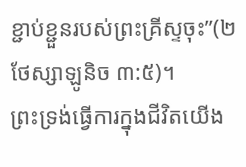ខ្ជាប់ខ្ជួនរបស់ព្រះគ្រីស្ទចុះ”(២ថែស្សាឡូនិច ៣:៥)។
ព្រះទ្រង់ធ្វើការក្នុងជីវិតយើង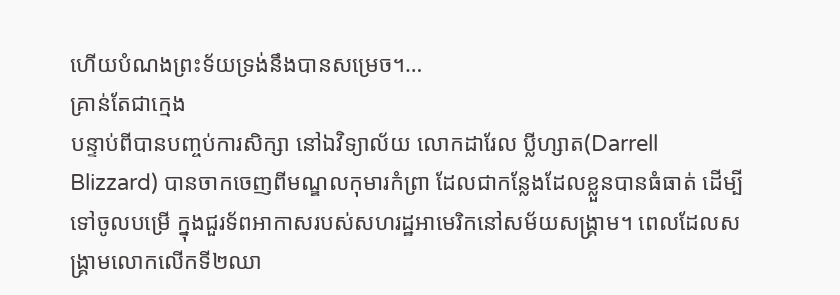ហើយបំណងព្រះទ័យទ្រង់នឹងបានសម្រេច។…
គ្រាន់តែជាក្មេង
បន្ទាប់ពីបានបញ្ចប់ការសិក្សា នៅឯវិទ្យាល័យ លោកដារែល ប្លីហ្សាត(Darrell Blizzard) បានចាកចេញពីមណ្ឌលកុមារកំព្រា ដែលជាកន្លែងដែលខ្លួនបានធំធាត់ ដើម្បីទៅចូលបម្រើ ក្នុងជួរទ័ពអាកាសរបស់សហរដ្ឋអាមេរិកនៅសម័យសង្គ្រាម។ ពេលដែលសង្គ្រាមលោកលើកទី២ឈា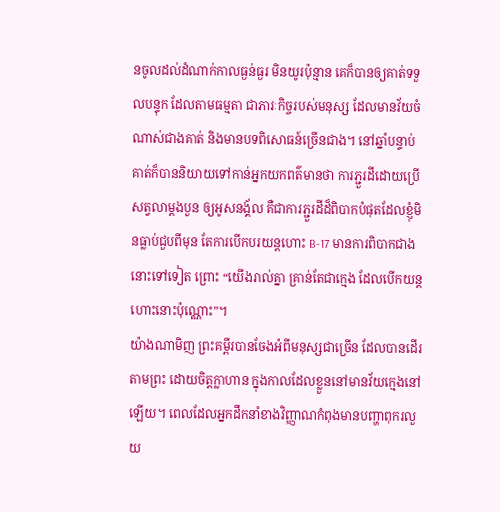នចូលដល់ដំណាក់កាលធ្ងន់ធ្ងរ មិនយូរប៉ុន្មាន គេក៏បានឲ្យគាត់ទទួលបន្ទុក ដែលតាមធម្មតា ជាភារៈកិច្ចរបស់មនុស្ស ដែលមានវ័យចំណាស់ជាងគាត់ និងមានបទពិសោធន៍ច្រើនជាង។ នៅឆ្នាំបន្ទាប់ គាត់ក៏បាននិយាយទៅកាន់អ្នកយកពត៌មានថា ការភ្ជួរដីដោយប្រើសត្វលាម្តងបួន ឲ្យអូសនង្គ័ល គឺជាការភ្ជួរដីដ៏ពិបាកបំផុតដែលខ្ញុំមិនធ្លាប់ជួបពីមុន តែការបើកបរយន្តហោះ B-17 មានការពិបាកជាងនោះទៅទៀត ព្រោះ “យើងរាល់គ្នា គ្រាន់តែជាក្មេង ដែលបើកយន្តហោះនោះប៉ុណ្ណោះ”។
យ៉ាងណាមិញ ព្រះគម្ពីរបានចែងអំពីមនុស្សជាច្រើន ដែលបានដើរតាមព្រះ ដោយចិត្តក្លាហាន ក្នុងកាលដែលខ្លួននៅមានវ័យក្មេងនៅឡើយ។ ពេលដែលអ្នកដឹកនាំខាងវិញ្ញាណកំពុងមានបញ្ហាពុករលួយ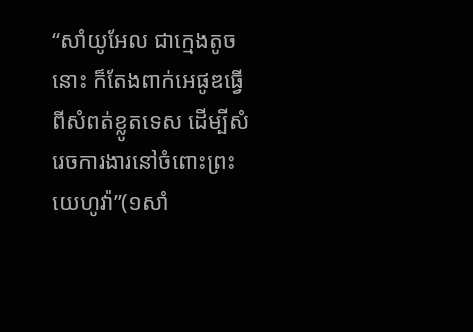“សាំយូអែល ជាក្មេងតូចនោះ ក៏តែងពាក់អេផូឌធ្វើពីសំពត់ខ្លូតទេស ដើម្បីសំរេចការងារនៅចំពោះព្រះយេហូវ៉ា”(១សាំ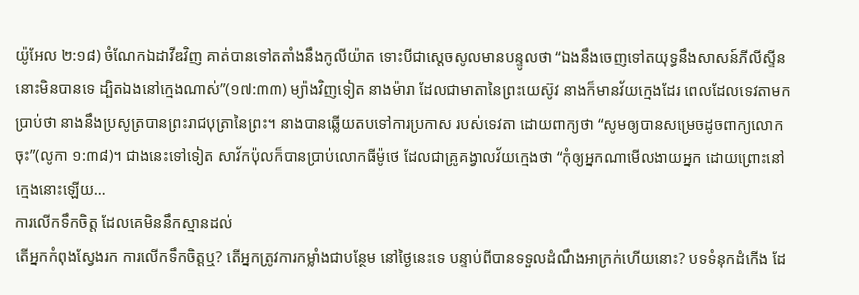យ៉ូអែល ២:១៨) ចំណែកឯដាវីឌវិញ គាត់បានទៅតតាំងនឹងកូលីយ៉ាត ទោះបីជាស្តេចសូលមានបន្ទូលថា “ឯងនឹងចេញទៅតយុទ្ធនឹងសាសន៍ភីលីស្ទីននោះមិនបានទេ ដ្បិតឯងនៅក្មេងណាស់”(១៧:៣៣) ម្យ៉ាងវិញទៀត នាងម៉ារា ដែលជាមាតានៃព្រះយេស៊ូវ នាងក៏មានវ័យក្មេងដែរ ពេលដែលទេវតាមកប្រាប់ថា នាងនឹងប្រសូត្របានព្រះរាជបុត្រានៃព្រះ។ នាងបានឆ្លើយតបទៅការប្រកាស របស់ទេវតា ដោយពាក្យថា “សូមឲ្យបានសម្រេចដូចពាក្យលោកចុះ”(លូកា ១:៣៨)។ ជាងនេះទៅទៀត សាវ័កប៉ុលក៏បានប្រាប់លោកធីម៉ូថេ ដែលជាគ្រូគង្វាលវ័យក្មេងថា “កុំឲ្យអ្នកណាមើលងាយអ្នក ដោយព្រោះនៅក្មេងនោះឡើយ…
ការលើកទឹកចិត្ត ដែលគេមិននឹកស្មានដល់
តើអ្នកកំពុងស្វែងរក ការលើកទឹកចិត្តឬ? តើអ្នកត្រូវការកម្លាំងជាបន្ថែម នៅថ្ងៃនេះទេ បន្ទាប់ពីបានទទួលដំណឹងអាក្រក់ហើយនោះ? បទទំនុកដំកើង ដែ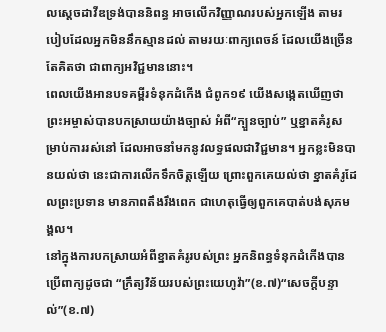លស្តេចដាវីឌទ្រង់បាននិពន្ធ អាចលើកវិញ្ញាណរបស់អ្នកឡើង តាមរបៀបដែលអ្នកមិននឹកស្មានដល់ តាមរយៈពាក្យពេចន៍ ដែលយើងច្រើនតែគិតថា ជាពាក្យអវិជ្ជមាននោះ។
ពេលយើងអានបទគម្ពីរទំនុកដំកើង ជំពូក១៩ យើងសង្កេតឃើញថា ព្រះអម្ចាស់បានបកស្រាយយ៉ាងច្បាស់ អំពី“ក្បួនច្បាប់” ឬខ្នាតគំរូសម្រាប់ការរស់នៅ ដែលអាចនាំមកនូវលទ្ធផលជាវិជ្ជមាន។ អ្នកខ្លះមិនបានយល់ថា នេះជាការលើកទឹកចិត្តឡើយ ព្រោះពួកគេយល់ថា ខ្នាតគំរូដែលព្រះប្រទាន មានភាពតឹងរឹងពេក ជាហេតុធ្វើឲ្យពួកគេបាត់បង់សុភមង្គល។
នៅក្នុងការបកស្រាយអំពីខ្នាតគំរូរបស់ព្រះ អ្នកនិពន្ធទំនុកដំកើងបានប្រើពាក្យដូចជា “ក្រឹត្យវិន័យរបស់ព្រះយេហូវ៉ា”(ខ.៧)“សេចក្តីបន្ទាល់”(ខ.៧)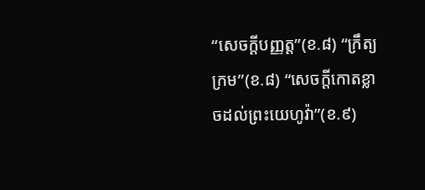“សេចក្តីបញ្ញត្ត”(ខ.៨) “ក្រឹត្យក្រម”(ខ.៨) “សេចក្តីកោតខ្លាចដល់ព្រះយេហូវ៉ា”(ខ.៩)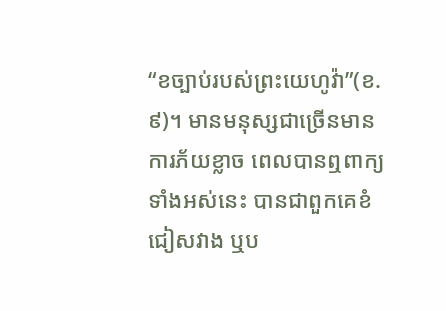“ខច្បាប់របស់ព្រះយេហូវ៉ា”(ខ.៩)។ មានមនុស្សជាច្រើនមានការភ័យខ្លាច ពេលបានឮពាក្យទាំងអស់នេះ បានជាពួកគេខំជៀសវាង ឬប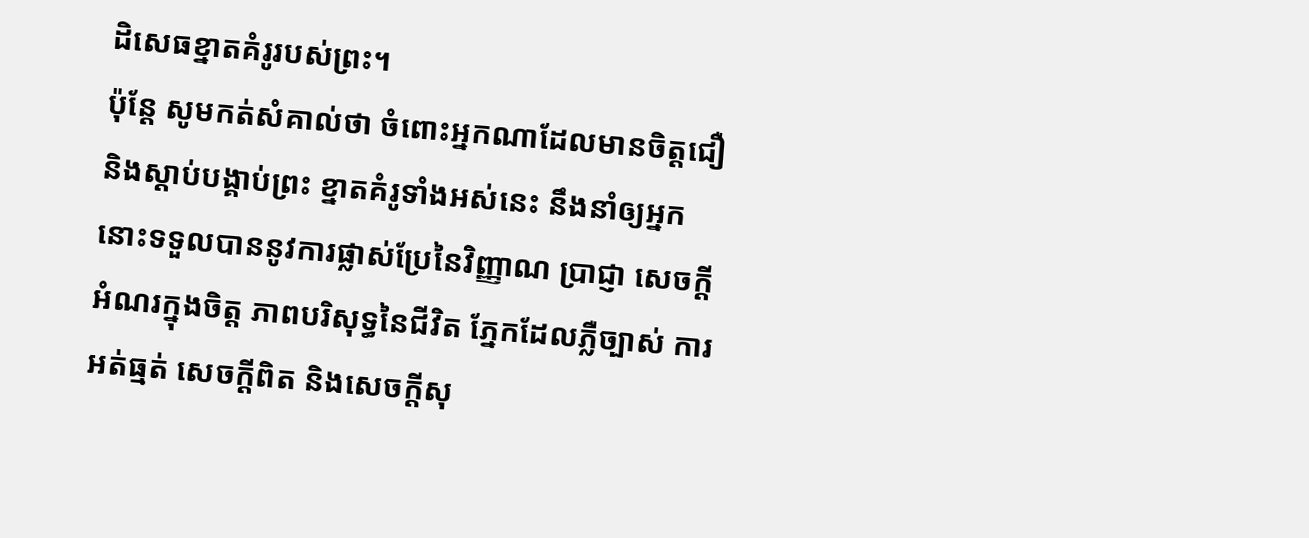ដិសេធខ្នាតគំរូរបស់ព្រះ។
ប៉ុន្តែ សូមកត់សំគាល់ថា ចំពោះអ្នកណាដែលមានចិត្តជឿ និងស្តាប់បង្គាប់ព្រះ ខ្នាតគំរូទាំងអស់នេះ នឹងនាំឲ្យអ្នកនោះទទួលបាននូវការផ្លាស់ប្រែនៃវិញ្ញាណ ប្រាជ្ញា សេចក្តីអំណរក្នុងចិត្ត ភាពបរិសុទ្ធនៃជីវិត ភ្នែកដែលភ្លឺច្បាស់ ការអត់ធ្មត់ សេចក្តីពិត និងសេចក្តីសុ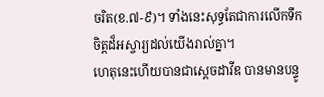ចរិត(ខ.៧-៩)។ ទាំងនេះសុទ្ធតែជាការលើកទឹកចិត្តដ៏អស្ចារ្យដល់យើងរាល់គ្នា។
ហេតុនេះហើយបានជាស្តេចដាវីឌ បានមានបន្ទូ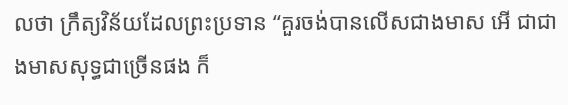លថា ក្រឹត្យវិន័យដែលព្រះប្រទាន “គួរចង់បានលើសជាងមាស អើ ជាជាងមាសសុទ្ធជាច្រើនផង ក៏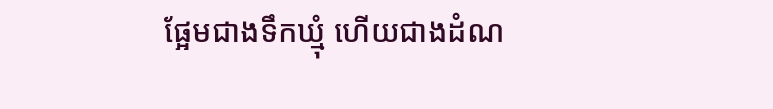ផ្អែមជាងទឹកឃ្មុំ ហើយជាងដំណ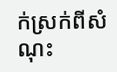ក់ស្រក់ពីសំណុះ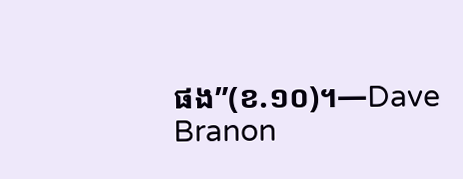ផង”(ខ.១០)។—Dave Branon